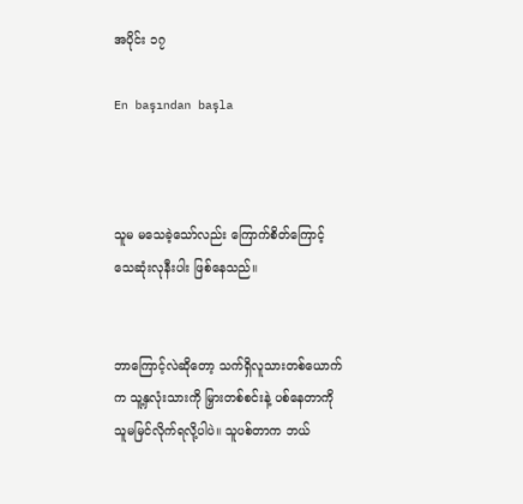အပိုင်း ၁၇

En başından başla



သူမ မသေခဲ့သော်လည်း ကြောက်စိတ်ကြောင့် သေဆုံးလုနီးပါး ဖြစ်နေသည်။


ဘာကြောင့်လဲဆိုတော့ သက်ရှိလူသားတစ်ယောက်က သူ့နှလုံးသားကို မြှားတစ်စင်းနဲ့ ပစ်နေတာကို သူမမြင်လိုက်ရလို့ပါပဲ။ သူပစ်တာက ဘယ်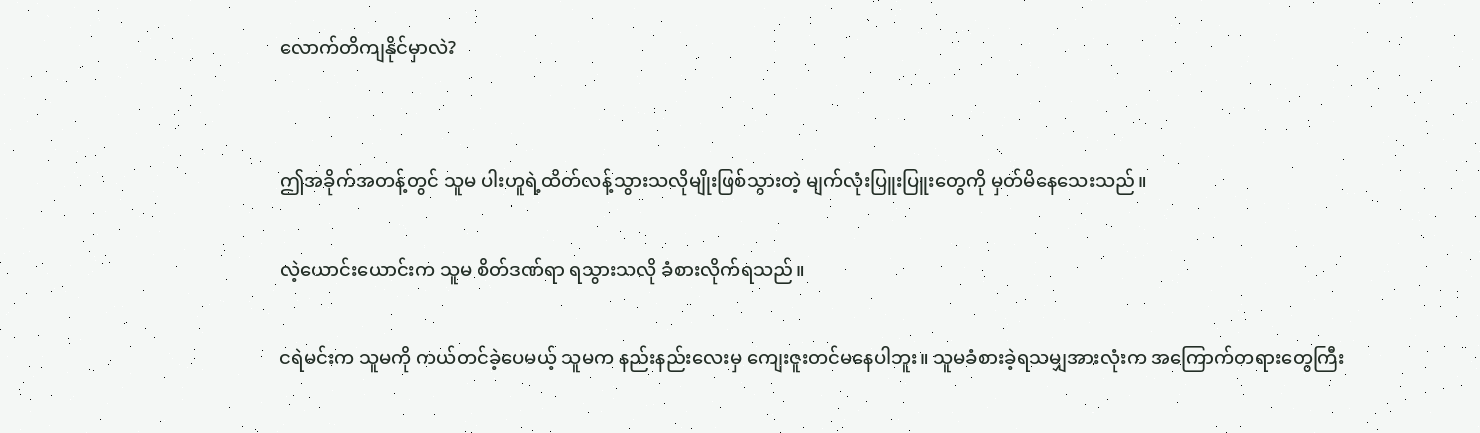လောက်တိကျနိုင်မှာလဲ?


ဤအခိုက်အတန့်တွင် သူမ ပါးဟူရဲ့ထိတ်လန့်သွားသလိုမျိုးဖြစ်သွားတဲ့ မျက်လုံးပြူးပြူးတွေကို မှတ်မိနေသေးသည်။

လဲ့ယောင်းယောင်းက သူမ စိတ်ဒဏ်ရာ ရသွားသလို ခံစားလိုက်ရသည်။

ငရဲမင်းက သူမကို ကယ်တင်ခဲ့ပေမယ့် သူမက နည်းနည်းလေးမှ ကျေးဇူးတင်မနေပါဘူး။ သူမခံစားခဲ့ရသမျှအားလုံးက အကြောက်တရားတွေကြီး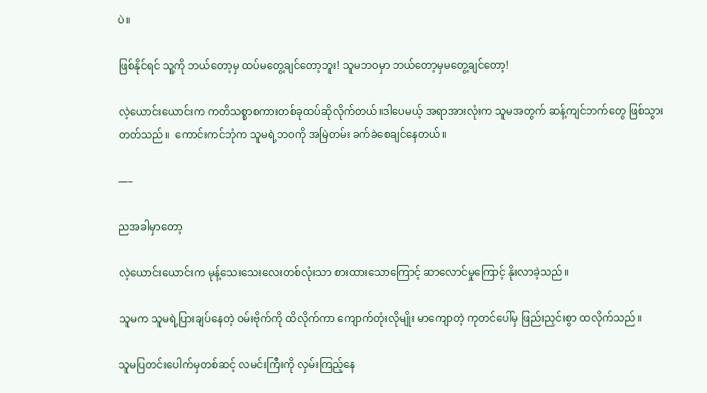ပဲ။

ဖြစ်နိုင်ရင် သူ့ကို ဘယ်တော့မှ ထပ်မတွေ့ချင်တော့ဘူး! သူမဘဝမှာ ဘယ်တော့မှမတွေ့ချင်တော့!

လဲ့ယောင်းယောင်းက ကတိသစ္စာစကားတစ်ခုထပ်ဆိုလိုက်တယ်။ဒါပေမယ့် အရာအားလုံးက သူမအတွက် ဆန့်ကျင်ဘက်တွေ ဖြစ်သွားတတ်သည်။  ကောင်းကင်ဘုံက သူမရဲ့ဘဝကို အမြဲတမ်း ခက်ခဲစေချင်နေတယ်။

—–

ညအခါမှာတော့

လဲ့ယောင်းယောင်းက မုန့်သေးသေးလေးတစ်လုံးသာ စားထားသောကြောင့် ဆာလောင်မှုကြောင့် နိုးလာခဲ့သည်။

သူမက သူမရဲ့ပြားချပ်နေတဲ့ ဝမ်းဗိုက်ကို ထိလိုက်ကာ ကျောက်တုံးလိုမျိုး မာကျောတဲ့ ကုတင်ပေါ်မှ ဖြည်းညှင်းစွာ ထလိုက်သည်။

သူမပြတင်းပေါက်မှတစ်ဆင့် လမင်းကြီးကို လှမ်းကြည့်နေ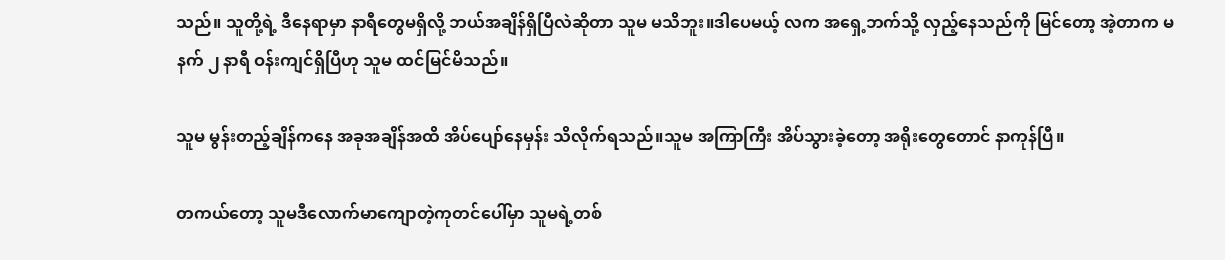သည်။ သူတို့ရဲ့ ဒီနေရာမှာ နာရီတွေမရှိလို့ ဘယ်အချိန်ရှိပြီလဲဆိုတာ သူမ မသိဘူး။ဒါပေမယ့် လက အရှေ့ဘက်သို့ လှည့်နေသည်ကို မြင်တော့ အဲ့တာက မနက် ၂ နာရီ ဝန်းကျင်ရှိပြီဟု သူမ ထင်မြင်မိသည်။

သူမ မွန်းတည့်ချိန်ကနေ အခုအချိန်အထိ အိပ်ပျော်နေမှန်း သိလိုက်ရသည်။သူမ အကြာကြီး အိပ်သွားခဲ့တော့ အရိုးတွေတောင် နာကုန်ပြီ။

တကယ်တော့ သူမဒီလောက်မာကျောတဲ့ကုတင်ပေါ်မှာ သူမရဲ့တစ်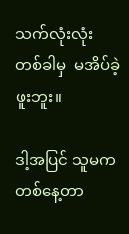သက်လုံးလုံး တစ်ခါမှ  မအိပ်ခဲ့ဖူးဘူး။

ဒါ့အပြင် သူမက တစ်နေ့တာ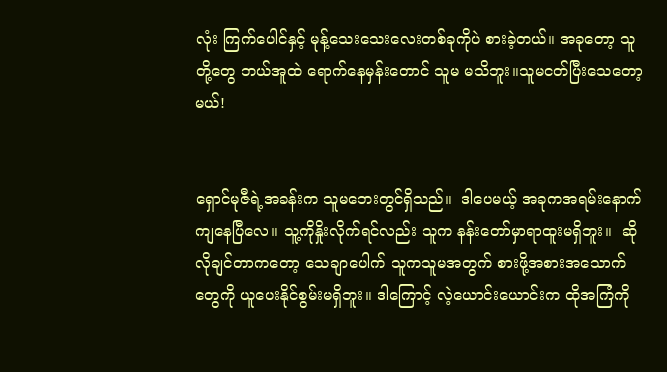လုံး ကြက်ပေါင်နှင့် မုန့်သေးသေးလေးတစ်ခုကိုပဲ စားခဲ့တယ်။ အခုတော့ သူတို့တွေ ဘယ်အူထဲ ရောက်နေမှန်းတောင် သူမ မသိဘူး။သူမငတ်ပြီးသေတော့မယ်!


ရှောင်မုဇီရဲ့အခန်းက သူမဘေးတွင်ရှိသည်။  ဒါပေမယ့် အခုကအရမ်းနောက်ကျနေပြီလေ။ သူ့ကိုနှိုးလိုက်ရင်လည်း သူက နန်းတော်မှာရာထူးမရှိဘူး။  ဆိုလိုချင်တာကတော့ သေချာပေါက် သူကသူမအတွက် စားဖို့အစားအသောက်တွေကို ယူပေးနိုင်စွမ်းမရှိဘူး။ ဒါကြောင့် လဲ့ယောင်းယောင်းက ထိုအကြံကို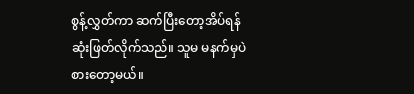စွန့်လွှတ်ကာ ဆက်ပြီးတော့အိပ်ရန် ဆုံးဖြတ်လိုက်သည်။ သူမ မနက်မှပဲစားတော့မယ်။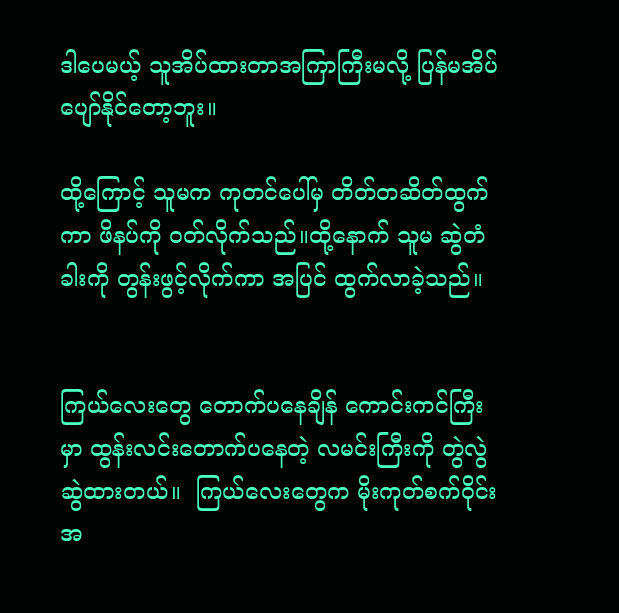ဒါပေမယ့် သူအိပ်ထားတာအကြာကြီးမလို့ ပြန်မအိပ်ပျော်နိုင်တော့ဘူး။

ထို့ကြောင့် သူမက ကုတင်ပေါ်မှ တိတ်တဆိတ်ထွက်ကာ ဖိနပ်ကို ၀တ်လိုက်သည်။ထို့နောက် သူမ ဆွဲတံခါးကို တွန်းဖွင့်လိုက်ကာ အပြင် ထွက်လာခဲ့သည်။


ကြယ်လေးတွေ တောက်ပနေချိန် ကောင်းကင်ကြီးမှာ ထွန်းလင်းတောက်ပနေတဲ့ လမင်းကြီးကို တွဲလွဲဆွဲထားတယ်။  ကြယ်လေးတွေက မိုးကုတ်စက်ဝိုင်းအ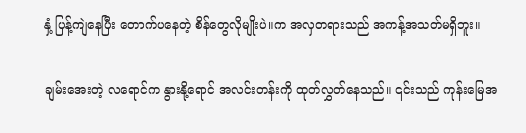နှံ့ ပြန့်ကျဲနေပြီး တောက်ပနေတဲ့ စိန်တွေလိုမျိုးပဲ။က အလှတရားသည် အကန့်အသတ်မရှိဘူး။

ချမ်းအေးတဲ့ လရောင်က နွားနို့ရောင် အလင်းတန်းကို ထုတ်လွှတ်နေသည်။ ၎င်းသည် ကုန်းမြေအ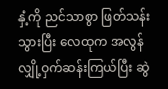နှံ့ကို ညင်သာစွာ ဖြတ်သန်းသွားပြီး လေထုက အလွန်လျှို့ဝှက်ဆန်းကြယ်ပြီး ဆွဲ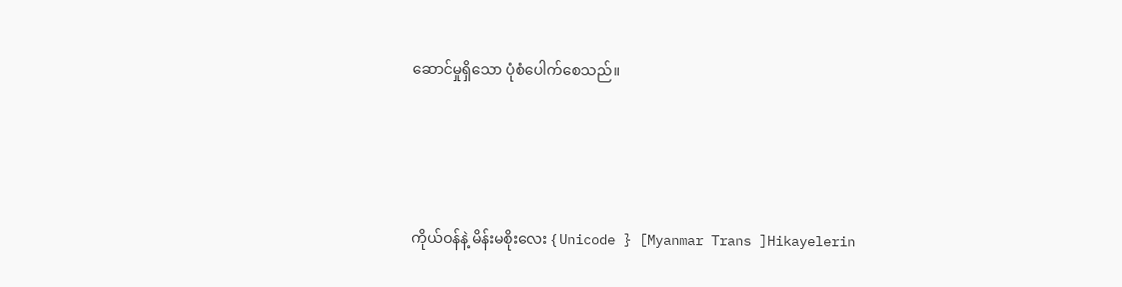ဆောင်မှုရှိသော ပုံစံပေါက်စေသည်။





ကိုယ်ဝန်နဲ့ မိန်းမစိုးလေး { Unicode } [Myanmar Trans ]Hikayelerin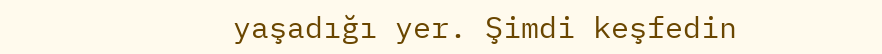yaşadığı yer. Şimdi keşfedin